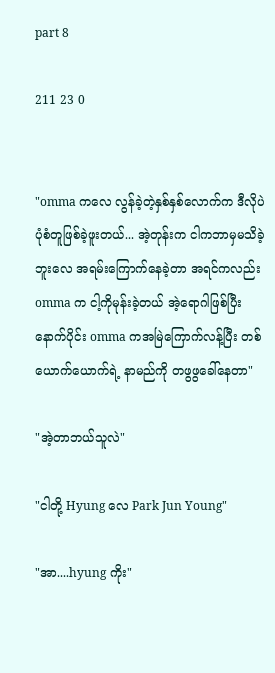part 8

211 23 0


"omma ကလေ လွန်ခဲ့တဲ့နှစ်နှစ်လောက်က ဒီလိုပဲပုံစံတူဖြစ်ခဲ့ဖူးတယ်... အဲ့တုန်းက ငါကဘာမှမသိခဲ့ဘူးလေ အရမ်းကြောက်နေခဲ့တာ အရင်ကလည်း omma က ငါ့ကိုမုန်းခဲ့တယ် အဲ့ရောဂါဖြစ်ပြီးနောက်ပိုင်း omma ကအမြဲကြောက်လန့်ပြီး တစ်ယောက်ယောက်ရဲ့ နာမည်ကို တဖွဖွခေါ်နေတာ"

"အဲ့တာဘယ်သူလဲ"

"ငါတို့ Hyung လေ Park Jun Young"

"အာ....hyung ကိုး"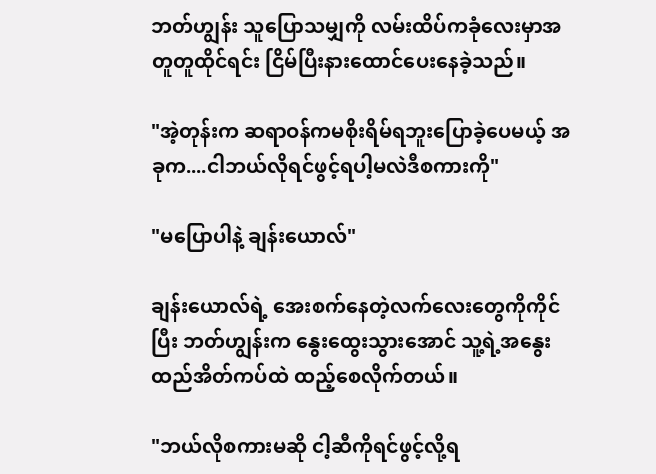ဘတ်ဟျွန်း သူပြောသမျှကို လမ်းထိပ်ကခုံလေးမှာအတူတူထိုင်ရင်း ငြိမ်ပြီးနားထောင်ပေးနေခဲ့သည်။

"အဲ့တုန်းက ဆရာဝန်ကမစိုးရိမ်ရဘူးပြောခဲ့ပေမယ့် အခုက....ငါဘယ်လိုရင်ဖွင့်ရပါ့မလဲဒီစကားကို"

"မပြောပါနဲ့ ချန်းယောလ်"

ချန်းယောလ်ရဲ့ အေးစက်နေတဲ့လက်လေးတွေကိုကိုင်ပြီး ဘတ်ဟျွန်းက နွေးထွေးသွားအောင် သူ့ရဲ့အနွေးထည်အိတ်ကပ်ထဲ ထည့်စေလိုက်တယ်။

"ဘယ်လိုစကားမဆို ငါ့ဆီကိုရင်ဖွင့်လို့ရ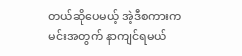တယ်ဆိုပေမယ့် အဲ့ဒီစကားကမင်းအတွက် နာကျင်ရမယ်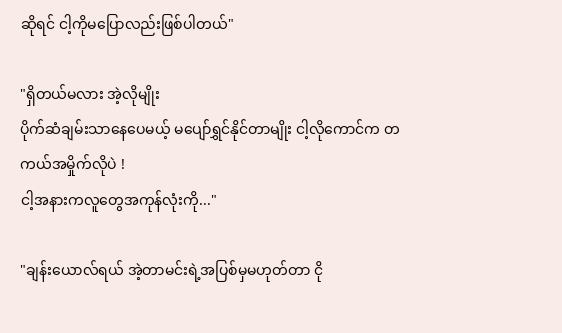ဆိုရင် ငါ့ကိုမပြောလည်းဖြစ်ပါတယ်"

"ရှိတယ်မလား အဲ့လိုမျိုး
ပိုက်ဆံချမ်းသာနေပေမယ့် မပျော်ရွှင်နိုင်တာမျိုး ငါ့လိုကောင်က တကယ်အမှိုက်လိုပဲ !
ငါ့အနားကလူတွေအကုန်လုံးကို..."

"ချန်းယောလ်ရယ် အဲ့တာမင်းရဲ့အပြစ်မှမဟုတ်တာ ငို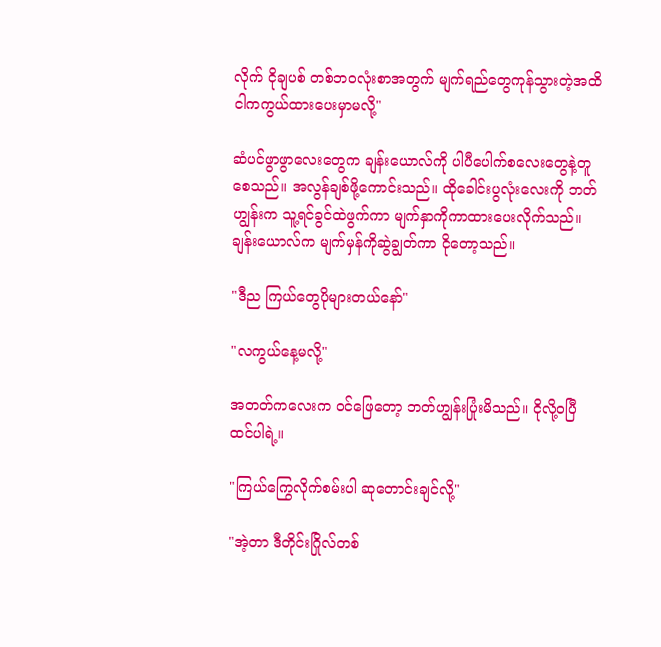လိုက် ငိုချပစ် တစ်ဘဝလုံးစာအတွက် မျက်ရည်တွေကုန်သွားတဲ့အထိ
ငါကကွယ်ထားပေးမှာမလို့"

ဆံပင်ဖွာဖွာလေး‌တွေက ချန်းယောလ်ကို ပါပီပေါက်စလေးတွေနဲ့တူစေသည်။ အလွန်ချစ်ဖို့ကောင်းသည်။ ထိုခေါင်းပွလုံးလေးကို ဘတ်ဟျွန်းက သူ့ရင်ခွင်ထဲဖွက်ကာ မျက်နှာကိုကာထားပေးလိုက်သည်။ ချန်း‌ယောလ်က မျက်မှန်ကိုဆွဲချွတ်ကာ ငိုတော့သည်။

"ဒီည ကြယ်တွေပိုများတယ်နော်"

"လကွယ်နေ့မလို့"

အတတ်ကလေးက ဝင်ဖြေတော့ ဘတ်ဟျွန်းပြုံးမိသည်။ ငိုလို့ဝပြီထင်ပါရဲ့။

"ကြယ်ကြွေလိုက်စမ်းပါ ဆုတောင်းချင်လို့"

"အဲ့တာ ဒီတိုင်းဂြိုလ်တစ်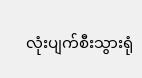လုံးပျက်စီးသွားရုံ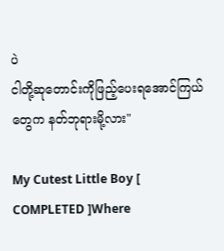ပဲ
ငါတို့ဆုတောင်းကိုဖြည့်ပေးရအောင်ကြယ်တွေက နတ်ဘုရားမို့လား"

My Cutest Little Boy [ COMPLETED ]Where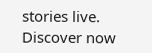stories live. Discover now